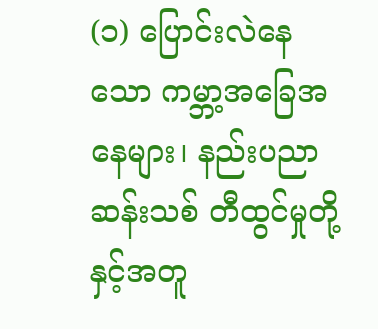(၁) ပြောင်းလဲနေသော ကမ္ဘာ့အခြေအနေများ၊ နည်းပညာဆန်းသစ် တီထွင်မှုတို့နှင့်အတူ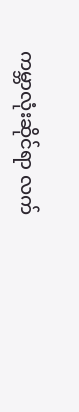ကမ္ဘာလုံးဆိုင်ရာ လက်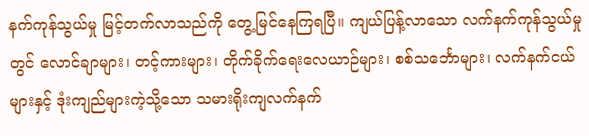နက်ကုန်သွယ်မှု မြင့်တက်လာသည်ကို တွေ့မြင်နေကြရပြီ။ ကျယ်ပြန့်လာသော လက်နက်ကုန်သွယ်မှုတွင် လောင်ချာများ၊ တင့်ကားများ၊ တိုက်ခိုက်ရေးလေယာဉ်များ၊ စစ်သင်္ဘောများ၊ လက်နက်ငယ်များနှင့် ဒုံးကျည်များကဲ့သို့သော သမားရိုးကျလက်နက်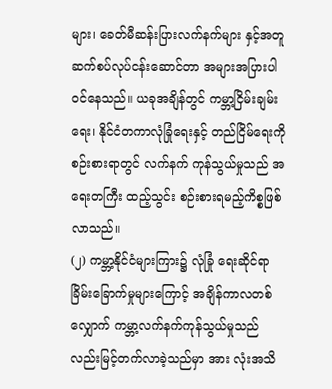များ၊ ခေတ်မီဆန်းပြားလက်နက်များ နှင့်အတူ ဆက်စပ်လုပ်ငန်းဆောင်တာ အများအပြားပါဝင်နေသည်။ ယခုအချိန်တွင် ကမ္ဘာ့ငြိမ်းချမ်းရေး၊ နိုင်ငံတကာလုံခြုံရေးနှင့် တည်ငြိမ်ရေးကို စဉ်းစားရာတွင် လက်နက် ကုန်သွယ်မှုသည် အရေးတကြီး ထည့်သွင်း စဉ်းစားရမည့်ကိစ္စဖြစ်လာသည်။
(၂) ကမ္ဘာ့နိုင်ငံများကြား၌ လုံခြုံ ရေးဆိုင်ရာ ခြိမ်းခြောက်မှုများကြောင့် အချိန်ကာလတစ်လျှောက် ကမ္ဘာ့လက်နက်ကုန်သွယ်မှုသည် လည်းမြင့်တက်လာခဲ့သည်မှာ အား လုံးအသိ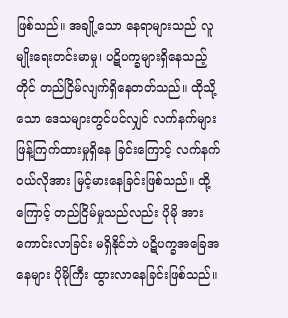ဖြစ်သည်။ အချို့သော နေရာများသည် လူမျိုးရေးတင်းမာမှု၊ ပဋိပက္ခများရှိနေသည့်တိုင် တည်ငြိမ်လျက်ရှိနေတတ်သည်။ ထိုသို့သော ဒေသများတွင်ပင်လျှင် လက်နက်များ ဖြန့်ကြက်ထားမှုရှိနေ ခြင်းကြောင့် လက်နက်ဝယ်လိုအား မြင့်မားနေခြင်းဖြစ်သည်။ ထို့ကြောင့် တည်ငြိမ်မှုသည်လည်း ပိုမို အားကောင်းလာခြင်း မရှိနိုင်ဘဲ ပဋိပက္ခအခြေအနေများ ပိုမိုကြီး ထွားလာနေခြင်းဖြစ်သည်။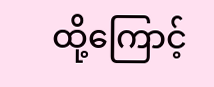ထို့ကြောင့်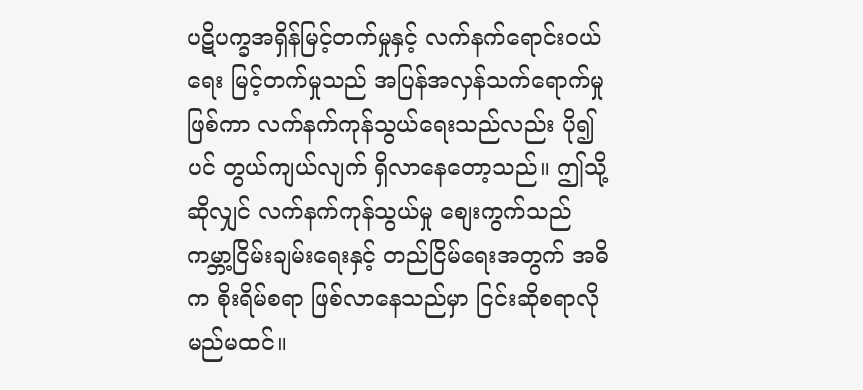ပဋိပက္ခအရှိန်မြင့်တက်မှုနှင့် လက်နက်ရောင်းဝယ်ရေး မြင့်တက်မှုသည် အပြန်အလှန်သက်ရောက်မှုဖြစ်ကာ လက်နက်ကုန်သွယ်ရေးသည်လည်း ပို၍ပင် တွယ်ကျယ်လျက် ရှိလာနေတော့သည်။ ဤသို့ဆိုလျှင် လက်နက်ကုန်သွယ်မှု စျေးကွက်သည် ကမ္ဘာ့ငြိမ်းချမ်းရေးနှင့် တည်ငြိမ်ရေးအတွက် အဓိက စိုးရိမ်စရာ ဖြစ်လာနေသည်မှာ ငြင်းဆိုစရာလိုမည်မထင်။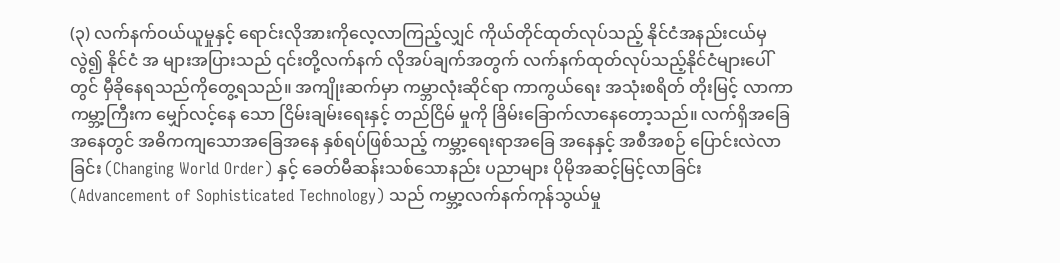(၃) လက်နက်ဝယ်ယူမှုနှင့် ရောင်းလိုအားကိုလေ့လာကြည့်လျှင် ကိုယ်တိုင်ထုတ်လုပ်သည့် နိုင်ငံအနည်းငယ်မှလွဲ၍ နိုင်ငံ အ များအပြားသည် ၎င်းတို့လက်နက် လိုအပ်ချက်အတွက် လက်နက်ထုတ်လုပ်သည့်နိုင်ငံများပေါ်တွင် မှီခိုနေရသည်ကိုတွေ့ရသည်။ အကျိုးဆက်မှာ ကမ္ဘာလုံးဆိုင်ရာ ကာကွယ်ရေး အသုံးစရိတ် တိုးမြင့် လာကာ ကမ္ဘာ့ကြီးက မျှော်လင့်နေ သော ငြိမ်းချမ်းရေးနှင့် တည်ငြိမ် မှုကို ခြိမ်းခြောက်လာနေတော့သည်။ လက်ရှိအခြေအနေတွင် အဓိကကျသောအခြေအနေ နှစ်ရပ်ဖြစ်သည့် ကမ္ဘာ့ရေးရာအခြေ အနေနှင့် အစီအစဉ် ပြောင်းလဲလာခြင်း (Changing World Order) နှင့် ခေတ်မီဆန်းသစ်သောနည်း ပညာများ ပိုမိုအဆင့်မြင့်လာခြင်း (Advancement of Sophisticated Technology) သည် ကမ္ဘာ့လက်နက်ကုန်သွယ်မှု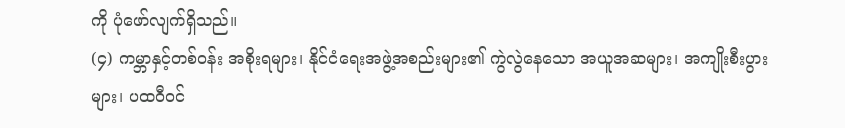ကို ပုံဖော်လျက်ရှိသည်။
(၄) ကမ္ဘာနှင့်တစ်ဝန်း အစိုးရများ၊ နိုင်ငံရေးအဖွဲ့အစည်းများ၏ ကွဲလွဲနေသော အယူအဆများ၊ အကျိုးစီးပွားများ၊ ပထဝီဝင်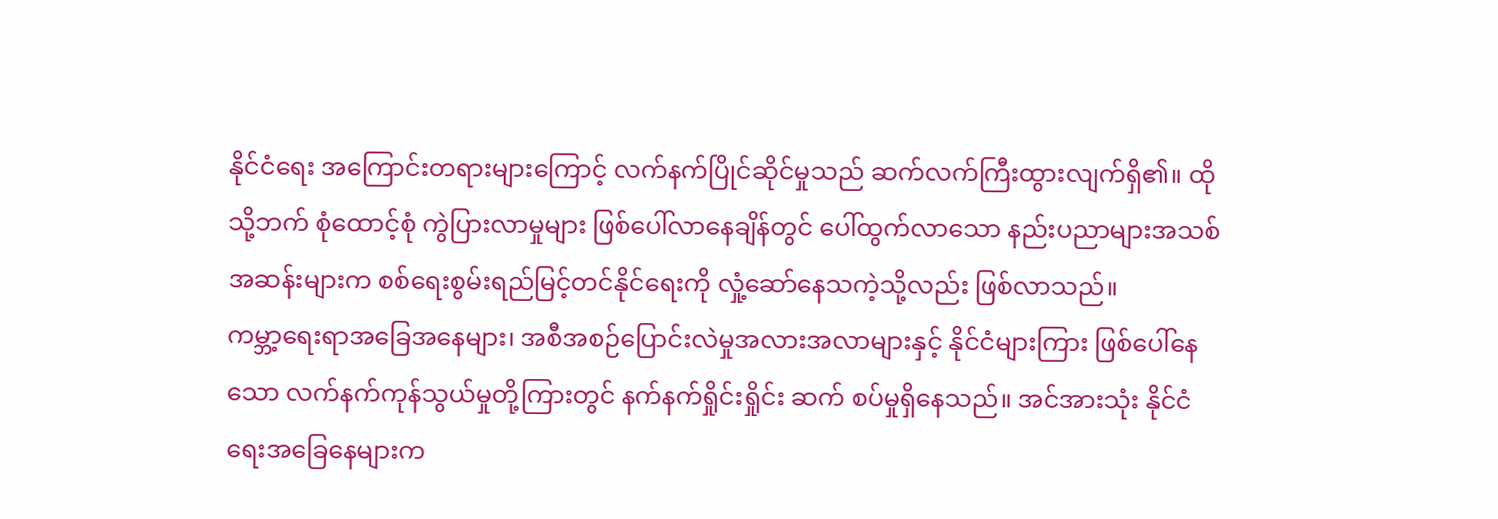နိုင်ငံရေး အကြောင်းတရားများကြောင့် လက်နက်ပြိုင်ဆိုင်မှုသည် ဆက်လက်ကြီးထွားလျက်ရှိ၏။ ထိုသို့ဘက် စုံထောင့်စုံ ကွဲပြားလာမှုများ ဖြစ်ပေါ်လာနေချိန်တွင် ပေါ်ထွက်လာသော နည်းပညာများအသစ်အဆန်းများက စစ်ရေးစွမ်းရည်မြင့်တင်နိုင်ရေးကို လှုံ့ဆော်နေသကဲ့သို့လည်း ဖြစ်လာသည်။
ကမ္ဘာ့ရေးရာအခြေအနေများ၊ အစီအစဉ်ပြောင်းလဲမှုအလားအလာများနှင့် နိုင်ငံများကြား ဖြစ်ပေါ်နေသော လက်နက်ကုန်သွယ်မှုတို့ကြားတွင် နက်နက်ရှိုင်းရှိုင်း ဆက် စပ်မှုရှိနေသည်။ အင်အားသုံး နိုင်ငံရေးအခြေနေများက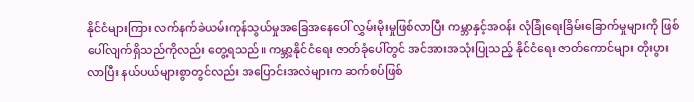နိုင်ငံများကြား လက်နက်ခဲယမ်းကုန်သွယ်မှုအခြေအနေပေါ် လွှမ်းမိုးမှုဖြစ်လာပြီး ကမ္ဘာနှင့်အဝန်း လုံခြုံရေးခြိမ်းခြောက်မှုများကို ဖြစ်ပေါ်လျက်ရှိသည်ကိုလည်း တွေ့ရသည်။ ကမ္ဘာ့နိုင်ငံရေး ဇာတ်ခုံပေါ်တွင် အင်အားအသုံးပြုသည့် နိုင်ငံရေး ဇာတ်ကောင်များ တိုးပွားလာပြီး နယ်ပယ်များစွာတွင်လည်း အပြောင်းအလဲများက ဆက်စပ်ဖြစ်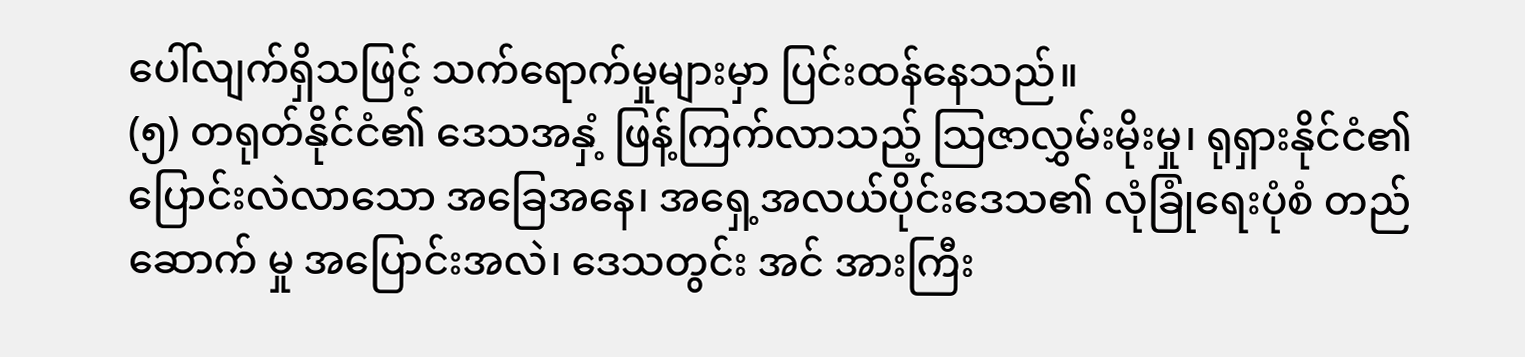ပေါ်လျက်ရှိသဖြင့် သက်ရောက်မှုများမှာ ပြင်းထန်နေသည်။
(၅) တရုတ်နိုင်ငံ၏ ဒေသအနှံ့ ဖြန့်ကြက်လာသည့် သြဇာလွှမ်းမိုးမှု၊ ရုရှားနိုင်ငံ၏ ပြောင်းလဲလာသော အခြေအနေ၊ အရှေ့အလယ်ပိုင်းဒေသ၏ လုံခြုံရေးပုံစံ တည်ဆောက် မှု အပြောင်းအလဲ၊ ဒေသတွင်း အင် အားကြီး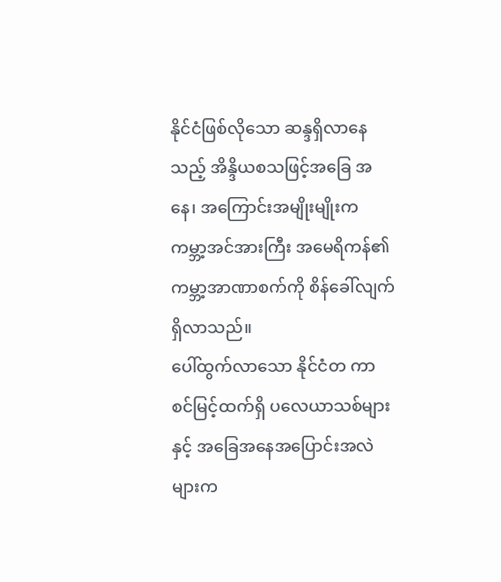နိုင်ငံဖြစ်လိုသော ဆန္ဒရှိလာနေသည့် အိန္ဒိယစသဖြင့်အခြေ အနေ၊ အကြောင်းအမျိုးမျိုးက ကမ္ဘာ့အင်အားကြီး အမေရိကန်၏ ကမ္ဘာ့အာဏာစက်ကို စိန်ခေါ်လျက် ရှိလာသည်။
ပေါ်ထွက်လာသော နိုင်ငံတ ကာ စင်မြင့်ထက်ရှိ ပလေယာသစ်များနှင့် အခြေအနေအပြောင်းအလဲများက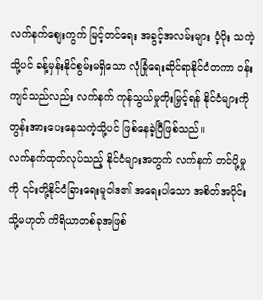လက်နက်စျေးကွက် မြင့်တင်ရေး အခွင့်အလမ်းများ ပံ့ပိုး သကဲ့သို့ပင် ခန့်မှန်းနိုင်စွမ်းမရှိသော လုံခြုံရေးဆိုင်ရာနိုင်ငံတကာ ဝန်းကျင်သည်လည်း လက်နက် ကုန်သွယ်မှုတိုးမြှင့်ရန် နိုင်ငံများကို တွန်းအားပေးနေသကဲ့သို့ပင် ဖြစ်နေခဲ့ပြီဖြစ်သည်။
လက်နက်ထုတ်လုပ်သည့် နိုင်ငံများအတွက် လက်နက် တင်ပို့မှုကို ၎င်းတို့နိုင်ငံခြားရေးမူဝါဒ၏ အရေးပါသော အစိတ်အပိုင်း သို့မဟုတ် ကိရိယာတစ်ခုအဖြစ်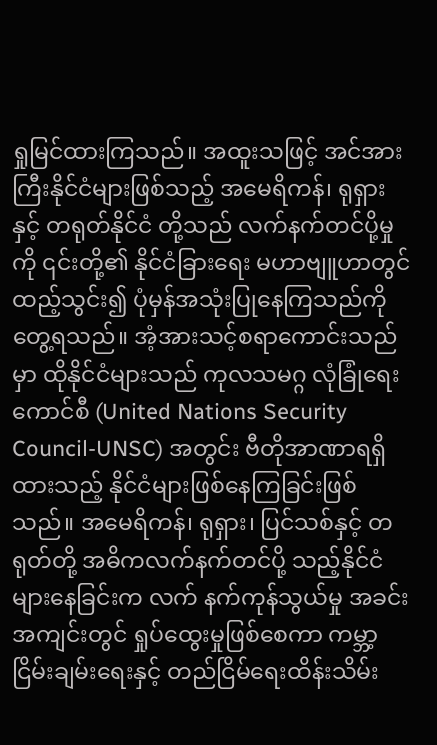ရှုမြင်ထားကြသည်။ အထူးသဖြင့် အင်အားကြီးနိုင်ငံများဖြစ်သည့် အမေရိကန်၊ ရုရှားနှင့် တရုတ်နိုင်ငံ တို့သည် လက်နက်တင်ပို့မှုကို ၎င်းတို့၏ နိုင်ငံခြားရေး မဟာဗျူဟာတွင်ထည့်သွင်း၍ ပုံမှန်အသုံးပြုနေကြသည်ကို တွေ့ရသည်။ အံ့အားသင့်စရာကောင်းသည်မှာ ထိုနိုင်ငံများသည် ကုလသမဂ္ဂ လုံခြုံရေးကောင်စီ (United Nations Security Council-UNSC) အတွင်း ဗီတိုအာဏာရရှိထားသည့် နိုင်ငံများဖြစ်နေကြခြင်းဖြစ်သည်။ အမေရိကန်၊ ရုရှား၊ ပြင်သစ်နှင့် တရုတ်တို့ အဓိကလက်နက်တင်ပို့ သည့်နိုင်ငံများနေခြင်းက လက် နက်ကုန်သွယ်မှု အခင်းအကျင်းတွင် ရှုပ်ထွေးမှုဖြစ်စေကာ ကမ္ဘာ့ငြိမ်းချမ်းရေးနှင့် တည်ငြိမ်ရေးထိန်းသိမ်း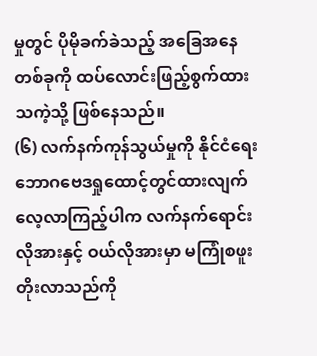မှုတွင် ပိုမိုခက်ခဲသည့် အခြေအနေတစ်ခုကို ထပ်လောင်းဖြည့်စွက်ထားသကဲ့သို့ ဖြစ်နေသည်။
(၆) လက်နက်ကုန်သွယ်မှုကို နိုင်ငံရေးဘောဂဗေဒရှုထောင့်တွင်ထားလျက် လေ့လာကြည့်ပါက လက်နက်ရောင်းလိုအားနှင့် ဝယ်လိုအားမှာ မကြုံစဖူး တိုးလာသည်ကို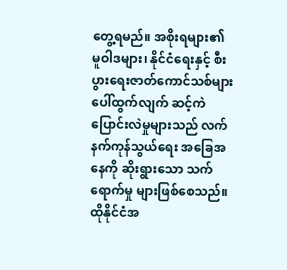တွေ့ရမည်။ အစိုးရများ၏ မူဝါဒများ၊ နိုင်ငံရေးနှင့် စီးပွားရေးဇာတ်ကောင်သစ်များ ပေါ်ထွက်လျက် ဆင့်ကဲပြောင်းလဲမှုများသည် လက်နက်ကုန်သွယ်ရေး အခြေအနေကို ဆိုးရွားသော သက်ရောက်မှု များဖြစ်စေသည်။ ထိုနိုင်ငံအ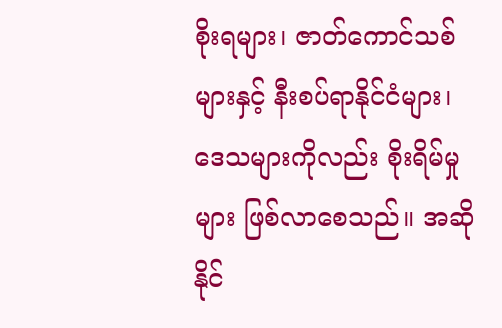စိုးရများ၊ ဇာတ်ကောင်သစ်များနှင့် နီးစပ်ရာနိုင်ငံများ၊ ဒေသများကိုလည်း စိုးရိမ်မှုများ ဖြစ်လာစေသည်။ အဆိုနိုင်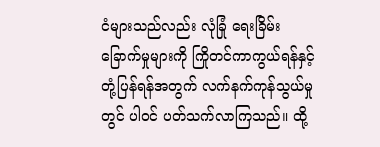ငံများသည်လည်း လုံခြုံ ရေးခြိမ်းခြောက်မှုများကို ကြိုတင်ကာကွယ်ရန်နှင့် တုံ့ပြန်ရန်အတွက် လက်နက်ကုန်သွယ်မှုတွင် ပါဝင် ပတ်သက်လာကြသည်။ ထို့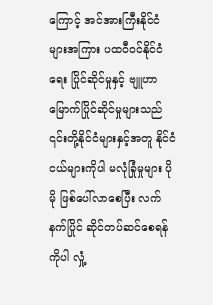ကြောင့် အင်အားကြီးနိုင်ငံများအကြား ပထဝီဝင်နိုင်ငံရေး ပြိုင်ဆိုင်မှုနှင့် ဗျူဟာမြောက်ပြိုင်ဆိုင်မှုများသည် ၎င်းတို့နိုင်ငံများနှင့်အတူ နိုင်ငံငယ်များကိုပါ မလုံခြုံမှုများ ပိုမို ဖြစ်ပေါ်လာစေပြီး လက်နက်ပြိုင် ဆိုင်တပ်ဆင်စေရန်ကိုပါ လှုံ့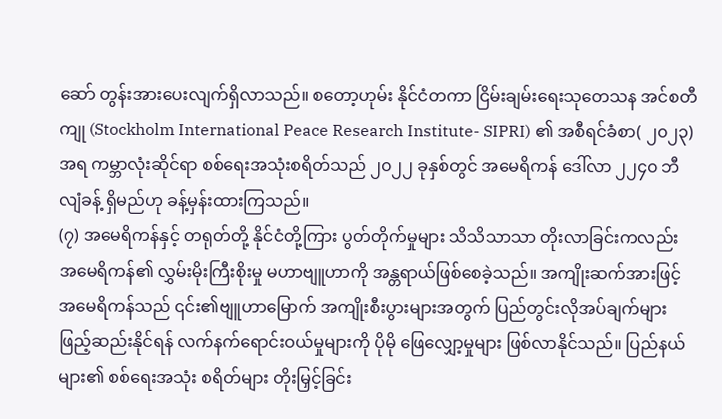ဆော် တွန်းအားပေးလျက်ရှိလာသည်။ စတော့ဟုမ်း နိုင်ငံတကာ ငြိမ်းချမ်းရေးသုတေသန အင်စတီကျု (Stockholm International Peace Research Institute- SIPRI) ၏ အစီရင်ခံစာ( ၂၀၂၃) အရ ကမ္ဘာလုံးဆိုင်ရာ စစ်ရေးအသုံးစရိတ်သည် ၂၀၂၂ ခုနှစ်တွင် အမေရိကန် ဒေါ်လာ ၂၂၄၀ ဘီလျံခန့် ရှိမည်ဟု ခန့်မှန်းထားကြသည်။
(၇) အမေရိကန်နှင့် တရုတ်တို့ နိုင်ငံတို့ကြား ပွတ်တိုက်မှုများ သိသိသာသာ တိုးလာခြင်းကလည်း အမေရိကန်၏ လွှမ်းမိုးကြီးစိုးမှု မဟာဗျူဟာကို အန္တရာယ်ဖြစ်စေခဲ့သည်။ အကျိုးဆက်အားဖြင့် အမေရိကန်သည် ၎င်း၏ဗျူဟာမြောက် အကျိုးစီးပွားများအတွက် ပြည်တွင်းလိုအပ်ချက်များ ဖြည့်ဆည်းနိုင်ရန် လက်နက်ရောင်းဝယ်မှုများကို ပိုမို ဖြေလျှော့မှုများ ဖြစ်လာနိုင်သည်။ ပြည်နယ်များ၏ စစ်ရေးအသုံး စရိတ်များ တိုးမြှင့်ခြင်း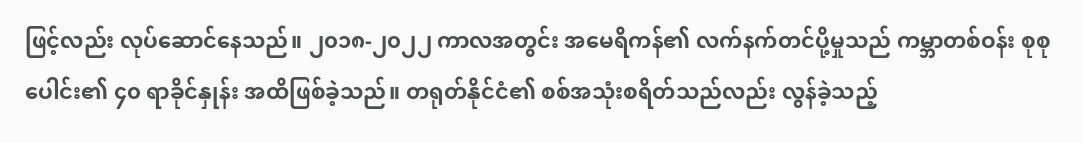ဖြင့်လည်း လုပ်ဆောင်နေသည်။ ၂၀၁၈-၂၀၂၂ ကာလအတွင်း အမေရိကန်၏ လက်နက်တင်ပို့မှုသည် ကမ္ဘာတစ်ဝန်း စုစုပေါင်း၏ ၄၀ ရာခိုင်နှုန်း အထိဖြစ်ခဲ့သည်။ တရုတ်နိုင်ငံ၏ စစ်အသုံးစရိတ်သည်လည်း လွန်ခဲ့သည့်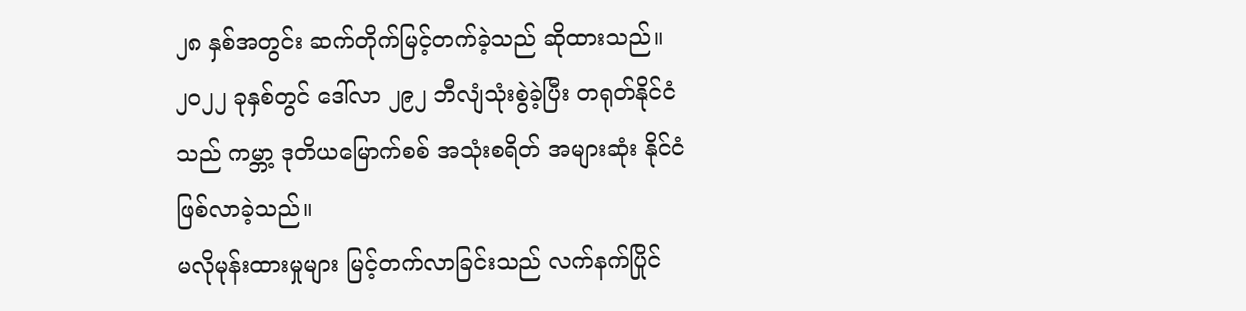၂၈ နှစ်အတွင်း ဆက်တိုက်မြင့်တက်ခဲ့သည် ဆိုထားသည်။ ၂၀၂၂ ခုနှစ်တွင် ဒေါ်လာ ၂၉၂ ဘီလျံသုံးစွဲခဲ့ပြီး တရုတ်နိုင်ငံသည် ကမ္ဘာ့ ဒုတိယမြောက်စစ် အသုံးစရိတ် အများဆုံး နိုင်ငံဖြစ်လာခဲ့သည်။
မလိုမုန်းထားမှုများ မြင့်တက်လာခြင်းသည် လက်နက်ပြိုင်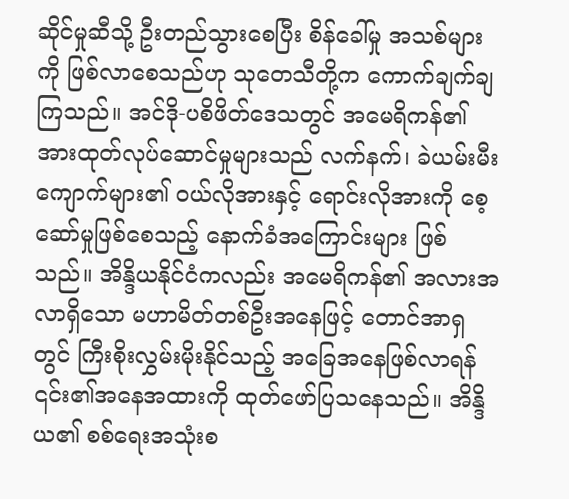ဆိုင်မှုဆီသို့ ဦးတည်သွားစေပြီး စိန်ခေါ်မှု အသစ်များကို ဖြစ်လာစေသည်ဟု သုတေသီတို့က ကောက်ချက်ချကြသည်။ အင်ဒို-ပစိဖိတ်ဒေသတွင် အမေရိကန်၏ အားထုတ်လုပ်ဆောင်မှုများသည် လက်နက်၊ ခဲယမ်းမီးကျောက်များ၏ ဝယ်လိုအားနှင့် ရောင်းလိုအားကို စေ့ဆော်မှုဖြစ်စေသည့် နောက်ခံအကြောင်းများ ဖြစ်သည်။ အိန္ဒိယနိုင်ငံကလည်း အမေရိကန်၏ အလားအလာရှိသော မဟာမိတ်တစ်ဦးအနေဖြင့် တောင်အာရှတွင် ကြီးစိုးလွှမ်းမိုးနိုင်သည့် အခြေအနေဖြစ်လာရန် ၎င်း၏အနေအထားကို ထုတ်ဖော်ပြသနေသည်။ အိန္ဒိယ၏ စစ်ရေးအသုံးစ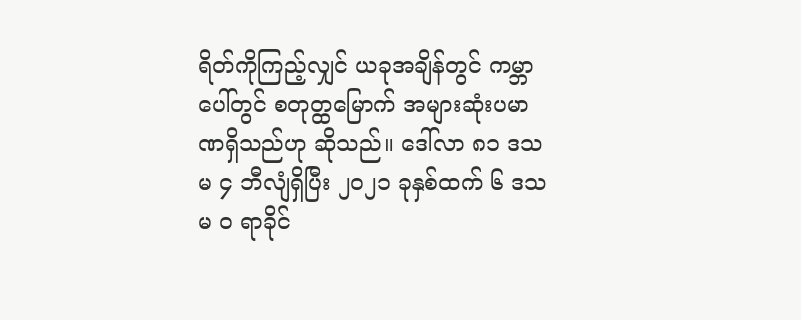ရိတ်ကိုကြည့်လျှင် ယခုအချိန်တွင် ကမ္ဘာပေါ်တွင် စတုတ္ထမြောက် အများဆုံးပမာဏရှိသည်ဟု ဆိုသည်။ ဒေါ်လာ ၈၁ ဒသမ ၄ ဘီလျံရှိပြီး ၂၀၂၁ ခုနှစ်ထက် ၆ ဒသမ ၀ ရာခိုင်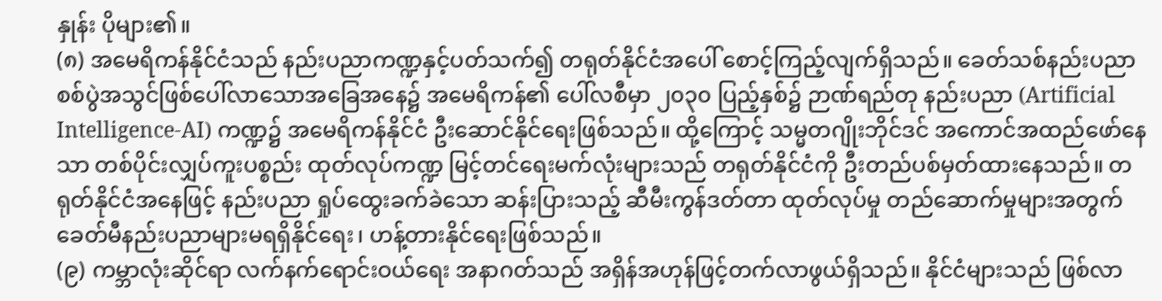နှုန်း ပိုများ၏။
(၈) အမေရိကန်နိုင်ငံသည် နည်းပညာကဏ္ဍနှင့်ပတ်သက်၍ တရုတ်နိုင်ငံအပေါ် စောင့်ကြည့်လျက်ရှိသည်။ ခေတ်သစ်နည်းပညာ စစ်ပွဲအသွင်ဖြစ်ပေါ်လာသောအခြေအနေ၌ အမေရိကန်၏ ပေါ်လစီမှာ ၂၀၃၀ ပြည့်နှစ်၌ ဉာဏ်ရည်တု နည်းပညာ (Artificial Intelligence-AI) ကဏ္ဍ၌ အမေရိကန်နိုင်ငံ ဦးဆောင်နိုင်ရေးဖြစ်သည်။ ထို့ကြောင့် သမ္မတဂျိုးဘိုင်ဒင် အကောင်အထည်ဖော်နေသာ တစ်ပိုင်းလျှပ်ကူးပစ္စည်း ထုတ်လုပ်ကဏ္ဍ မြင့်တင်ရေးမက်လုံးများသည် တရုတ်နိုင်ငံကို ဦးတည်ပစ်မှတ်ထားနေသည်။ တရုတ်နိုင်ငံအနေဖြင့် နည်းပညာ ရှုပ်ထွေးခက်ခဲသော ဆန်းပြားသည့် ဆီမီးကွန်ဒတ်တာ ထုတ်လုပ်မှု တည်ဆောက်မှုများအတွက် ခေတ်မီနည်းပညာများမရရှိနိုင်ရေး၊ ဟန့်တားနိုင်ရေးဖြစ်သည်။
(၉) ကမ္ဘာလုံးဆိုင်ရာ လက်နက်ရောင်းဝယ်ရေး အနာဂတ်သည် အရှိန်အဟုန်ဖြင့်တက်လာဖွယ်ရှိသည်။ နိုင်ငံများသည် ဖြစ်လာ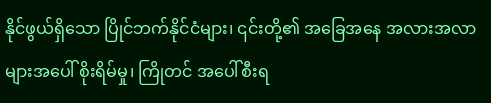နိုင်ဖွယ်ရှိသော ပြိုင်ဘက်နိုင်ငံများ၊ ၎င်းတို့၏ အခြေအနေ အလားအလာများအပေါ် စိုးရိမ်မှု၊ ကြိုတင် အပေါ်စီးရ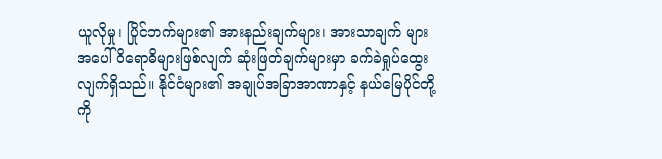ယူလိုမှု၊ ပြိုင်ဘက်များ၏ အားနည်းချက်များ၊ အားသာချက် များအပေါ် ၀ိရောဓိများဖြစ်လျက် ဆုံးဖြတ်ချက်များမှာ ခက်ခဲရှုပ်ထွေး လျက်ရှိသည်။ နိုင်ငံများ၏ အချုပ်အခြာအာဏာနှင့် နယ်မြေပိုင်တို့ကို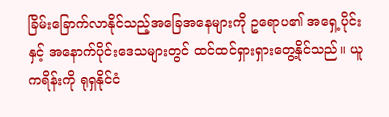ခြိမ်းခြောက်လာနိုင်သည့်အခြေအနေများကို ဥရောပ၏ အရှေ့ပိုင်းနှင့် အနောက်ပိုင်းဒေသများတွင် ထင်ထင်ရှားရှားတွေ့နိုင်သည်။ ယူကရိန်းကို ရုရှနိုင်ငံ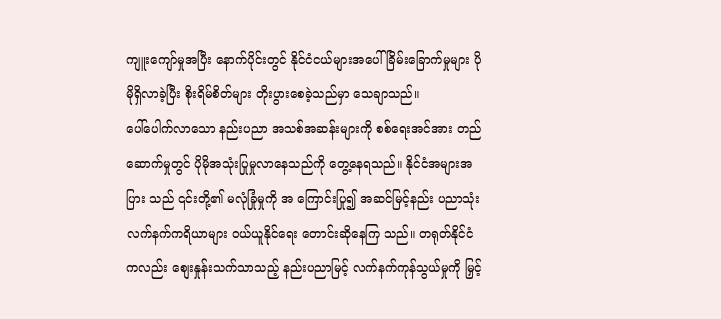ကျူးကျော်မှုအပြီး နောက်ပိုင်းတွင် နိုင်ငံငယ်များအပေါ် ခြိမ်းခြောက်မှုများ ပိုမိုရှိလာခဲ့ပြီး စိုးရိမ်စိတ်များ တိုးပွားစေခဲ့သည်မှာ သေချာသည်။
ပေါ်ပေါက်လာသော နည်းပညာ အသစ်အဆန်းများကို စစ်ရေးအင်အား တည်ဆောက်မှုတွင် ပိုမိုအသုံးပြုမှုလာနေသည်ကို တွေ့နေရသည်။ နိုင်ငံအများအပြား သည် ၎င်းတို့၏ မလုံခြုံမှုကို အ ကြောင်းပြု၍ အဆင်မြင့်နည်း ပညာသုံး လက်နက်ကရိယာများ ဝယ်ယူနိုင်ရေး တောင်းဆိုနေကြ သည်။ တရုတ်နိုင်ငံကလည်း စျေးနှုန်းသက်သာသည့် နည်းပညာမြင့် လက်နက်ကုန်သွယ်မှုကို မြှင့်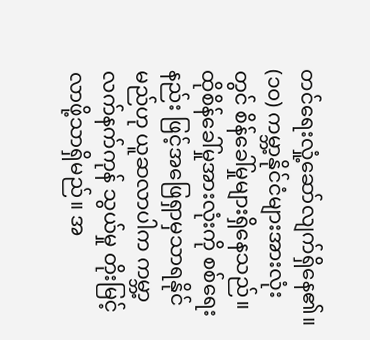တင်ရေးလှုံ့ဆော်လျက်ရှိနေ၏။
(၁၀) ကမ္ဘာ့နိုင်ငံများအားလုံးတွင် စိန်ခေါ်မှုများရှိနေသည်။ ထိုစိန်ခေါ်မှုအားလုံးကို စစ်ရေးနည်း ဖြင့်အဖြေရှာမှသာရနိုင်မည်ဟု ယူဆလာပါက ကမ္ဘာ့လက်နက်ကုန် သွယ်မှု တိုးမြင့်လာဖို့သာရှိမည်။ အ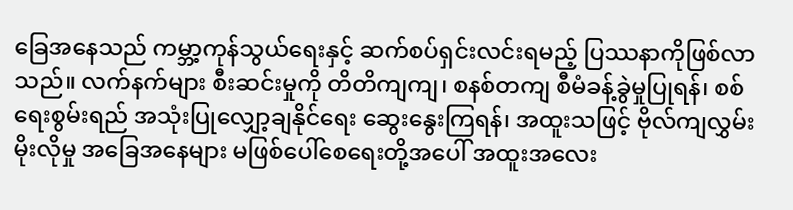ခြေအနေသည် ကမ္ဘာ့ကုန်သွယ်ရေးနှင့် ဆက်စပ်ရှင်းလင်းရမည့် ပြဿနာကိုဖြစ်လာသည်။ လက်နက်များ စီးဆင်းမှုကို တိတိကျကျ၊ စနစ်တကျ စီမံခန့်ခွဲမှုပြုရန်၊ စစ်ရေးစွမ်းရည် အသုံးပြုလျှော့ချနိုင်ရေး ဆွေးနွေးကြရန်၊ အထူးသဖြင့် ဗိုလ်ကျလွှမ်းမိုးလိုမှု အခြေအနေများ မဖြစ်ပေါ်စေရေးတို့အပေါ် အထူးအလေး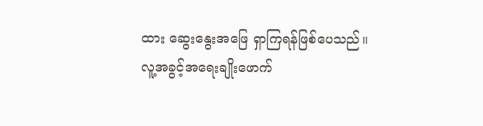ထား ဆွေးနွေးအဖြေ ရှာကြရန်ဖြစ်ပေသည်။
လူ့အခွင့်အရေးချိုးဖောက်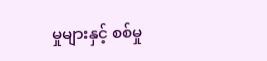မှုများနှင့် စစ်မှု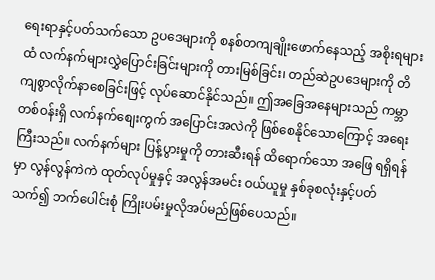ရေးရာနှင့်ပတ်သက်သော ဥပဒေများကို စနစ်တကျချိုးဖောက်နေသည့် အစိုးရများထံ လက်နက်များလွှဲပြောင်းခြင်းများကို တားမြစ်ခြင်း၊ တည်ဆဲဥပဒေများကို တိကျစွာလိုက်နာစေခြင်းဖြင့် လုပ်ဆောင်နိုင်သည်။ ဤအခြေအနေများသည် ကမ္ဘာတစ်ဝန်းရှိ လက်နက်စျေးကွက် အပြောင်းအလဲကို ဖြစ်စေနိုင်သောကြောင့် အရေးကြီးသည်။ လက်နက်များ ပြန့်ပွားမှုကို တားဆီးရန် ထိရောက်သော အဖြေ ရရှိရန်မှာ လွန်လွန်ကဲကဲ ထုတ်လုပ်မှုနှင့် အလွန်အမင်း ဝယ်ယူမှု နှစ်ခုစလုံးနှင့်ပတ်သက်၍ ဘက်ပေါင်းစုံ ကြိုးပမ်းမှုလိုအပ်မည်ဖြစ်ပေသည်။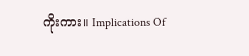ကိုးကား။ Implications Of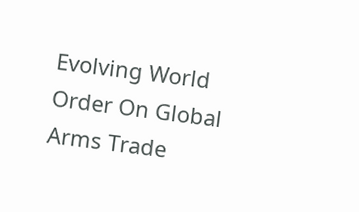Evolving World Order On Global Arms Trade